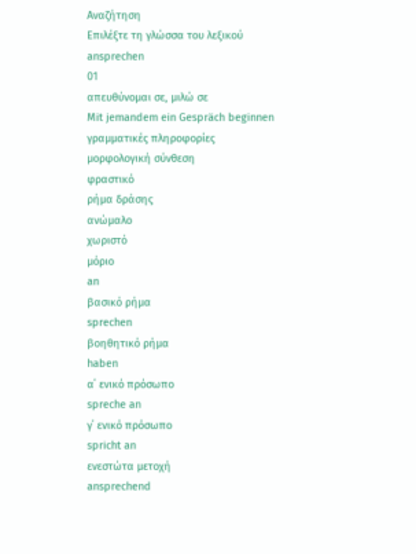Αναζήτηση
Επιλέξτε τη γλώσσα του λεξικού
ansprechen
01
απευθύνομαι σε, μιλώ σε
Mit jemandem ein Gespräch beginnen
γραμματικές πληροφορίες
μορφολογική σύνθεση
φραστικό
ρήμα δράσης
ανώμαλο
χωριστό
μόριο
an
βασικό ρήμα
sprechen
βοηθητικό ρήμα
haben
α΄ ενικό πρόσωπο
spreche an
γ΄ ενικό πρόσωπο
spricht an
ενεστώτα μετοχή
ansprechend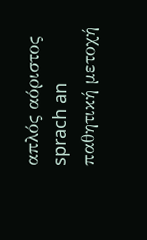απλός αόριστος
sprach an
παθητική μετοχή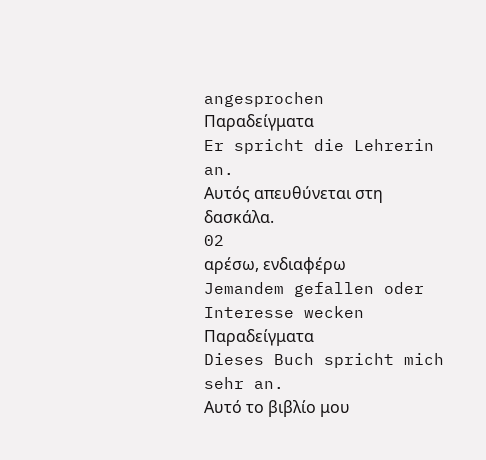angesprochen
Παραδείγματα
Er spricht die Lehrerin an.
Αυτός απευθύνεται στη δασκάλα.
02
αρέσω, ενδιαφέρω
Jemandem gefallen oder Interesse wecken
Παραδείγματα
Dieses Buch spricht mich sehr an.
Αυτό το βιβλίο μου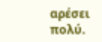αρέσει πολύ.